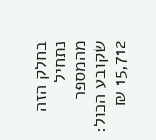בחלק הזה
נתחיל מהמספר שקובע הכול: 15,712 ₪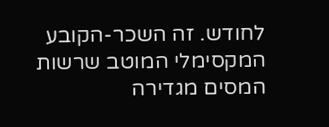לחודש. זה השכר-הקובע המקסימלי המוטב שרשות המסים מגדירה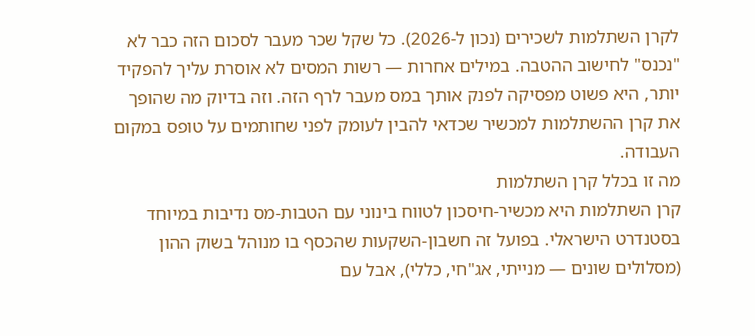לקרן השתלמות לשכירים (נכון ל-2026). כל שקל שכר מעבר לסכום הזה כבר לא "נכנס" לחישוב ההטבה. במילים אחרות — רשות המסים לא אוסרת עליך להפקיד יותר, היא פשוט מפסיקה לפנק אותך במס מעבר לרף הזה. וזה בדיוק מה שהופך את קרן ההשתלמות למכשיר שכדאי להבין לעומק לפני שחותמים על טופס במקום העבודה.
מה זו בכלל קרן השתלמות
קרן השתלמות היא מכשיר-חיסכון לטווח בינוני עם הטבות-מס נדיבות במיוחד בסטנדרט הישראלי. בפועל זה חשבון-השקעות שהכסף בו מנוהל בשוק ההון (מסלולים שונים — מנייתי, אג"חי, כללי), אבל עם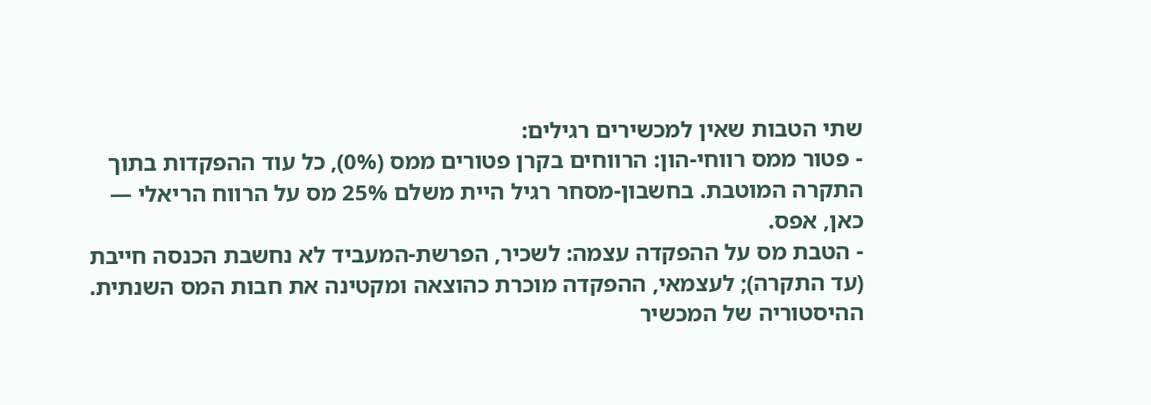שתי הטבות שאין למכשירים רגילים:
- פטור ממס רווחי-הון: הרווחים בקרן פטורים ממס (0%), כל עוד ההפקדות בתוך התקרה המוטבת. בחשבון-מסחר רגיל היית משלם 25% מס על הרווח הריאלי — כאן, אפס.
- הטבת מס על ההפקדה עצמה: לשכיר, הפרשת-המעביד לא נחשבת הכנסה חייבת (עד התקרה); לעצמאי, ההפקדה מוכרת כהוצאה ומקטינה את חבות המס השנתית.
ההיסטוריה של המכשיר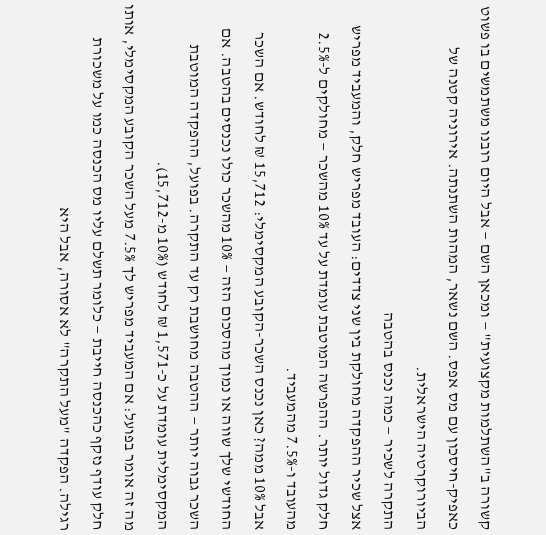קשורה ב"השתלמות מקצועית" — ומכאן השם — אבל היום רובנו משתמשים בו פשוט כאפיק-חיסכון עם מס אפס. השם נשאר, המהות השתנתה. אירוניה קטנה של הביורוקרטיה הישראלית.
התקרה לשכיר — כמה נכנס בהטבה
אצל שכיר ההפקדה מחולקת בין שני צדדים: העובד מפריש חלק, והמעביד מפריש חלק גדול יותר. ההפרשה המוטבת עומדת על עד 10% מהשכר — מחולקים ל-2.5% מהעובד ו-7.5% מהמעביד.
אבל 10% ממה? כאן נכנס השכר-הקובע המקסימלי: 15,712 ₪ לחודש. אם השכר החודשי שלך שווה או נמוך מהסכום הזה — 10% מהשכר כולו נכנסים בהטבה. אם השכר גבוה יותר — ההטבה מחושבת רק עד התקרה. בפועל, ההפקדה המוטבת המקסימלית עומדת על כ-1,571 ₪ לחודש (10% מ-15,712).
מה זה אומר בפועל: אם המעביד מפריש לך 7.5% מעל השכר הקובע המקסימלי, אותו חלק עודף נזקף כהכנסה חייבת — כלומר תשלם עליו מס הכנסה כמו על משכורת רגילה. הפקדה "מעל התקרה" לא אסורה, אבל היא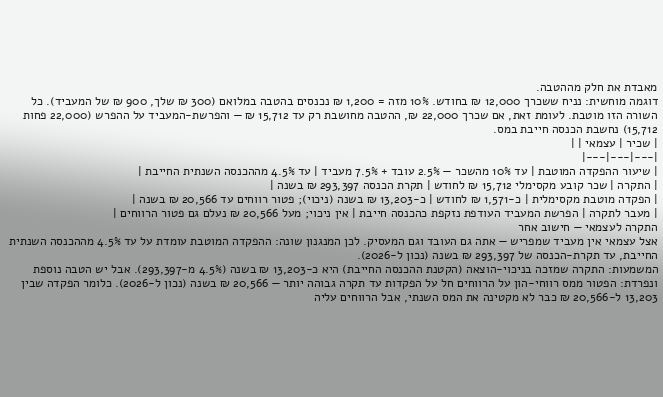מאבדת את חלק מההטבה.
דוגמה מוחשית: נניח ששכרך 12,000 ₪ בחודש. 10% מזה = 1,200 ₪ נכנסים בהטבה במלואם (300 ₪ שלך, 900 ₪ של המעביד). כל השורה הזו מוטבת. לעומת זאת, אם שכרך 22,000 ₪, ההטבה מחושבת רק עד 15,712 ₪ — והפרשת-המעביד על ההפרש (22,000 פחות 15,712) נחשבת הכנסה חייבת במס.
| שכיר | עצמאי | |
|---|---|---|
| שיעור ההפקדה המוטבת | עד 10% מהשכר — 2.5% עובד + 7.5% מעביד | עד 4.5% מההכנסה השנתית החייבת |
| התקרה | שכר קובע מקסימלי 15,712 ₪ לחודש | תקרת הכנסה 293,397 ₪ בשנה |
| הפקדה מוטבת מקסימלית | כ-1,571 ₪ לחודש | כ-13,203 ₪ בשנה (ניכוי); פטור רווחים עד 20,566 ₪ בשנה |
| מעבר לתקרה | הפרשת המעביד העודפת נזקפת כהכנסה חייבת | אין ניכוי; מעל 20,566 ₪ נעלם גם פטור הרווחים |
התקרה לעצמאי — חישוב אחר
אצל עצמאי אין מעביד שמפריש — אתה גם העובד וגם המעסיק. לכן המנגנון שונה: ההפקדה המוטבת עומדת על עד 4.5% מההכנסה השנתית החייבת, עד תקרת-הכנסה של 293,397 ₪ בשנה (נכון ל-2026).
המשמעות: התקרה שמזכה בניכוי-הוצאה (הקטנת ההכנסה החייבת) היא כ-13,203 ₪ בשנה (4.5% מ-293,397). אבל יש הטבה נוספת ונפרדת: הפטור ממס רווחי-הון על הרווחים חל על הפקדות עד תקרה גבוהה יותר — 20,566 ₪ בשנה (נכון ל-2026). כלומר הפקדה שבין 13,203 ל-20,566 ₪ כבר לא מקטינה את המס השנתי, אבל הרווחים עליה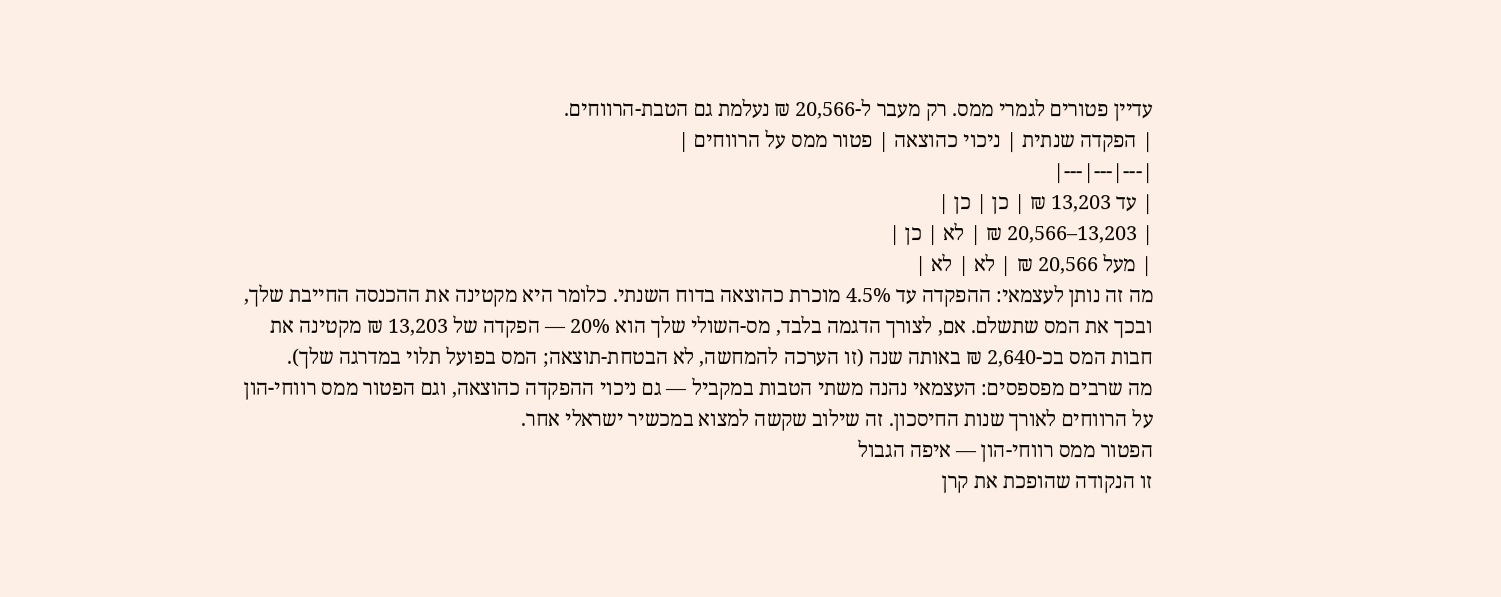עדיין פטורים לגמרי ממס. רק מעבר ל-20,566 ₪ נעלמת גם הטבת-הרווחים.
| הפקדה שנתית | ניכוי כהוצאה | פטור ממס על הרווחים |
|---|---|---|
| עד 13,203 ₪ | כן | כן |
| 13,203–20,566 ₪ | לא | כן |
| מעל 20,566 ₪ | לא | לא |
מה זה נותן לעצמאי: ההפקדה עד 4.5% מוכרת כהוצאה בדוח השנתי. כלומר היא מקטינה את ההכנסה החייבת שלך, ובכך את המס שתשלם. אם, לצורך הדגמה בלבד, מס-השולי שלך הוא 20% — הפקדה של 13,203 ₪ מקטינה את חבות המס בכ-2,640 ₪ באותה שנה (זו הערכה להמחשה, לא הבטחת-תוצאה; המס בפועל תלוי במדרגה שלך).
מה שרבים מפספסים: העצמאי נהנה משתי הטבות במקביל — גם ניכוי ההפקדה כהוצאה, וגם הפטור ממס רווחי-הון על הרווחים לאורך שנות החיסכון. זה שילוב שקשה למצוא במכשיר ישראלי אחר.
הפטור ממס רווחי-הון — איפה הגבול
זו הנקודה שהופכת את קרן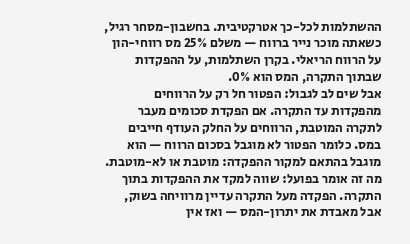ההשתלמות לכל-כך אטרקטיבית. בחשבון-מסחר רגיל, כשאתה מוכר נייר ברווח — משלם 25% מס רווחי-הון על הרווח הריאלי. בקרן השתלמות, על ההפקדות שבתוך התקרה, המס הוא 0%.
אבל שים לב לגבול: הפטור חל רק על הרווחים מהפקדות עד התקרה. אם הפקדת סכומים מעבר לתקרה המוטבת, הרווחים על החלק העודף חייבים במס. כלומר הפטור לא מוגבל בסכום הרווח — הוא מוגבל בהתאם למקור ההפקדה: מוטבת או לא-מוטבת.
מה זה אומר בפועל: שווה למקד את ההפקדות בתוך התקרה. הפקדה מעל התקרה עדיין מרוויחה בשוק, אבל מאבדת את יתרון-המס — ואז אין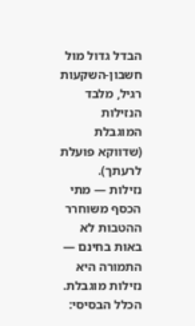הבדל גדול מול חשבון-השקעות רגיל, מלבד הנזילות המוגבלת (שדווקא פועלת לרעתך).
נזילות — מתי הכסף משוחרר
ההטבות לא באות בחינם — התמורה היא נזילות מוגבלת. הכלל הבסיסי: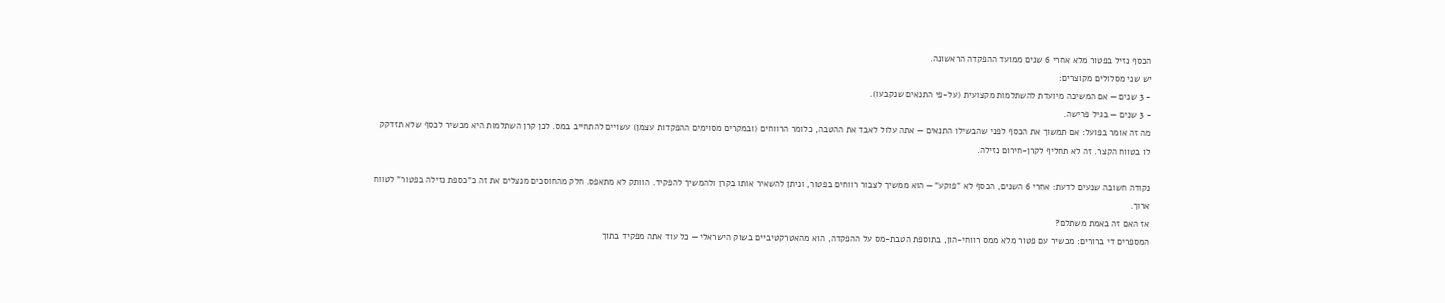הכסף נזיל בפטור מלא אחרי 6 שנים ממועד ההפקדה הראשונה.
יש שני מסלולים מקוצרים:
- 3 שנים — אם המשיכה מיועדת להשתלמות מקצועית (על-פי התנאים שנקבעו).
- 3 שנים — בגיל פרישה.
מה זה אומר בפועל: אם תמשוך את הכסף לפני שהבשילו התנאים — אתה עלול לאבד את ההטבה, כלומר הרווחים (ובמקרים מסוימים ההפקדות עצמן) עשויים להתחייב במס. לכן קרן השתלמות היא מכשיר לכסף שלא תזדקק לו בטווח הקצר. זה לא תחליף לקרן-חירום נזילה.

נקודה חשובה שנעים לדעת: אחרי 6 השנים, הכסף לא "פוקע" — הוא ממשיך לצבור רווחים בפטור, וניתן להשאיר אותו בקרן ולהמשיך להפקיד. הוותק לא מתאפס. חלק מהחוסכים מנצלים את זה כ"כספת נזילה בפטור" לטווח ארוך.
אז האם זה באמת משתלם?
המספרים די ברורים: מכשיר עם פטור מלא ממס רווחי-הון, בתוספת הטבת-מס על ההפקדה, הוא מהאטרקטיביים בשוק הישראלי — כל עוד אתה מפקיד בתוך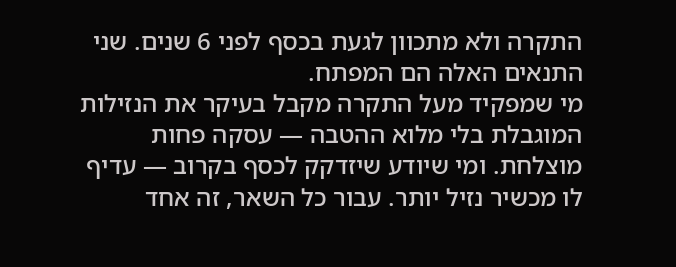התקרה ולא מתכוון לגעת בכסף לפני 6 שנים. שני התנאים האלה הם המפתח.
מי שמפקיד מעל התקרה מקבל בעיקר את הנזילות המוגבלת בלי מלוא ההטבה — עסקה פחות מוצלחת. ומי שיודע שיזדקק לכסף בקרוב — עדיף לו מכשיר נזיל יותר. עבור כל השאר, זה אחד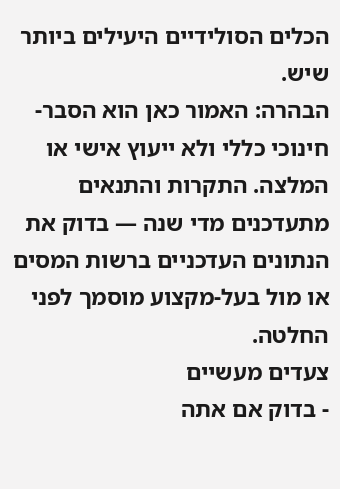הכלים הסולידיים היעילים ביותר שיש.
הבהרה: האמור כאן הוא הסבר-חינוכי כללי ולא ייעוץ אישי או המלצה. התקרות והתנאים מתעדכנים מדי שנה — בדוק את הנתונים העדכניים ברשות המסים או מול בעל-מקצוע מוסמך לפני החלטה.
צעדים מעשיים
- בדוק אם אתה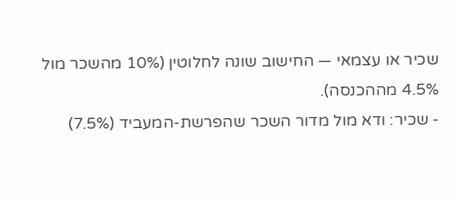שכיר או עצמאי — החישוב שונה לחלוטין (10% מהשכר מול 4.5% מההכנסה).
- שכיר: ודא מול מדור השכר שהפרשת-המעביד (7.5%)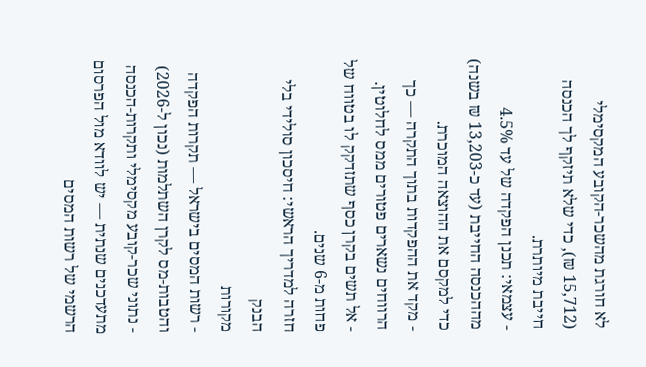לא חורגת מהשכר-הקובע המקסימלי (15,712 ₪), כדי שלא תיזקף לך הכנסה חייבת מיותרת.
- עצמאי: תכנן הפקדה של עד 4.5% מההכנסה החייבת (עד כ-13,203 ₪ בשנה) כדי למקסם את ההוצאה המוכרת.
- מקד את ההפקדות בתוך התקרה — כך הרווחים נשארים פטורים ממס לחלוטין.
- אל תשים בקרן כסף שתזדקק לו בטווח של פחות מ-6 שנים.
חזרה למדריך הראשי: חיסכון סולידי בלי הבנק
מקורות
- רשות המסים בישראל — תקרות הפקדה והטבות-מס לקרן השתלמות (נכון ל-2026)
- נתוני שכר-קובע מקסימלי ותקרות-הכנסה מתעדכנים שנתית — יש לוודא מול הפרסום הרשמי של רשות המסים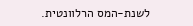לשנת-המס הרלוונטית.